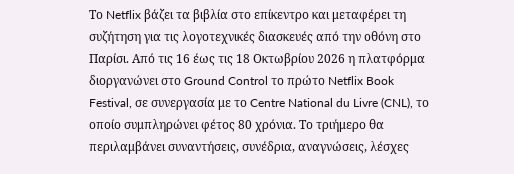Το Netflix βάζει τα βιβλία στο επίκεντρο και μεταφέρει τη συζήτηση για τις λογοτεχνικές διασκευές από την οθόνη στο Παρίσι. Από τις 16 έως τις 18 Οκτωβρίου 2026 η πλατφόρμα διοργανώνει στο Ground Control το πρώτο Netflix Book Festival, σε συνεργασία με το Centre National du Livre (CNL), το οποίο συμπληρώνει φέτος 80 χρόνια. Το τριήμερο θα περιλαμβάνει συναντήσεις, συνέδρια, αναγνώσεις, λέσχες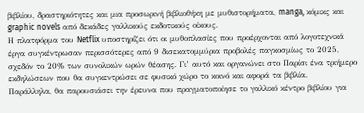βιβλίου, δραστηριότητες και μια προσωρινή βιβλιοθήκη με μυθιστορήματα, manga, κόμικς και graphic novels από δεκάδες γαλλικούς εκδοτικούς οίκους.
Η πλατφόρμα του Netflix υποστηρίζει ότι οι μυθοπλασίες που προέρχονται από λογοτεχνικά έργα συγκέντρωσαν περισσότερες από 9 δισεκατομμύρια προβολές παγκοσμίως το 2025, σχεδόν το 20% των συνολικών ωρών θέασης. Γι’ αυτό και οργανώνει στο Παρίσι ένα τριήμερο εκδηλώσεων που θα συγκεντρώσει σε φυσικό χώρο το κοινό και αφορά τα βιβλία.
Παράλληλα, θα παρουσιάσει την έρευνα που πραγματοποίησε το γαλλικό κέντρο βιβλίου για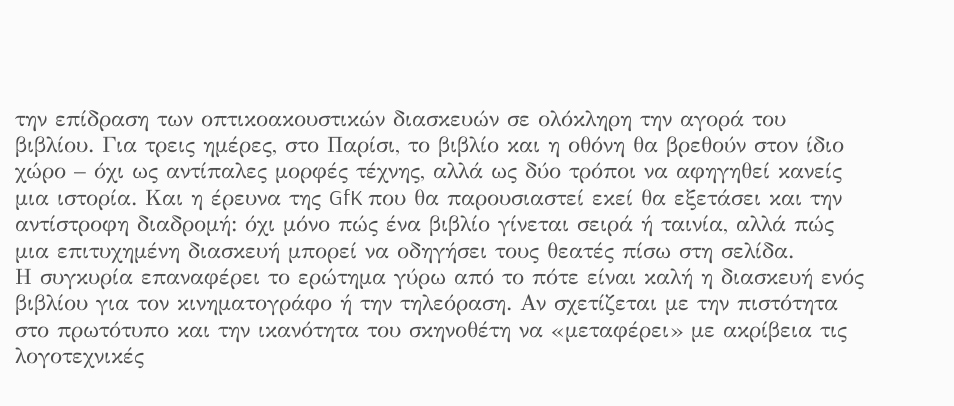την επίδραση των οπτικοακουστικών διασκευών σε ολόκληρη την αγορά του βιβλίου. Για τρεις ημέρες, στο Παρίσι, το βιβλίο και η οθόνη θα βρεθούν στον ίδιο χώρο – όχι ως αντίπαλες μορφές τέχνης, αλλά ως δύο τρόποι να αφηγηθεί κανείς μια ιστορία. Και η έρευνα της GfK που θα παρουσιαστεί εκεί θα εξετάσει και την αντίστροφη διαδρομή: όχι μόνο πώς ένα βιβλίο γίνεται σειρά ή ταινία, αλλά πώς μια επιτυχημένη διασκευή μπορεί να οδηγήσει τους θεατές πίσω στη σελίδα.
Η συγκυρία επαναφέρει το ερώτημα γύρω από το πότε είναι καλή η διασκευή ενός βιβλίου για τον κινηματογράφο ή την τηλεόραση. Αν σχετίζεται με την πιστότητα στο πρωτότυπο και την ικανότητα του σκηνοθέτη να «μεταφέρει» με ακρίβεια τις λογοτεχνικές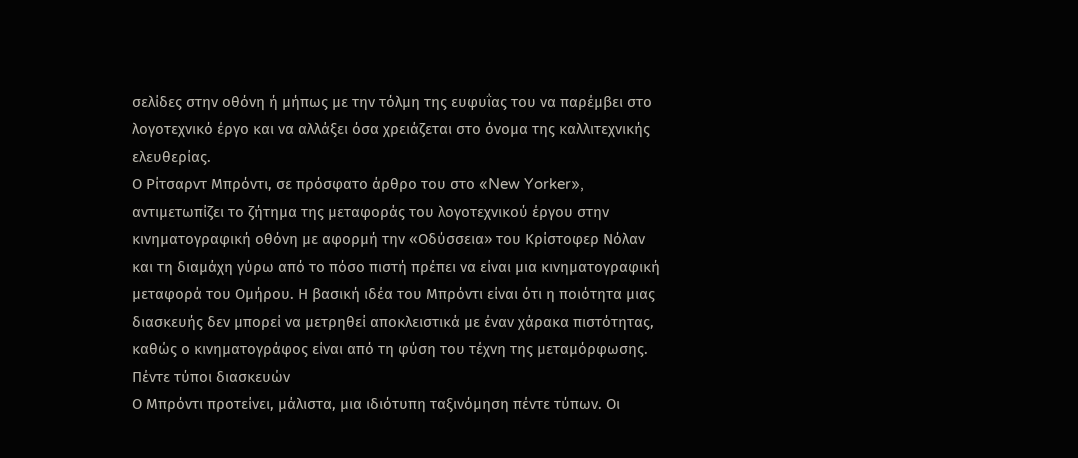σελίδες στην οθόνη ή μήπως με την τόλμη της ευφυΐας του να παρέμβει στο λογοτεχνικό έργο και να αλλάξει όσα χρειάζεται στο όνομα της καλλιτεχνικής ελευθερίας.
Ο Ρίτσαρντ Μπρόντι, σε πρόσφατο άρθρο του στο «New Yorker», αντιμετωπίζει το ζήτημα της μεταφοράς του λογοτεχνικού έργου στην κινηματογραφική οθόνη με αφορμή την «Οδύσσεια» του Κρίστοφερ Νόλαν και τη διαμάχη γύρω από το πόσο πιστή πρέπει να είναι μια κινηματογραφική μεταφορά του Ομήρου. Η βασική ιδέα του Μπρόντι είναι ότι η ποιότητα μιας διασκευής δεν μπορεί να μετρηθεί αποκλειστικά με έναν χάρακα πιστότητας, καθώς ο κινηματογράφος είναι από τη φύση του τέχνη της μεταμόρφωσης.
Πέντε τύποι διασκευών
Ο Μπρόντι προτείνει, μάλιστα, μια ιδιότυπη ταξινόμηση πέντε τύπων. Οι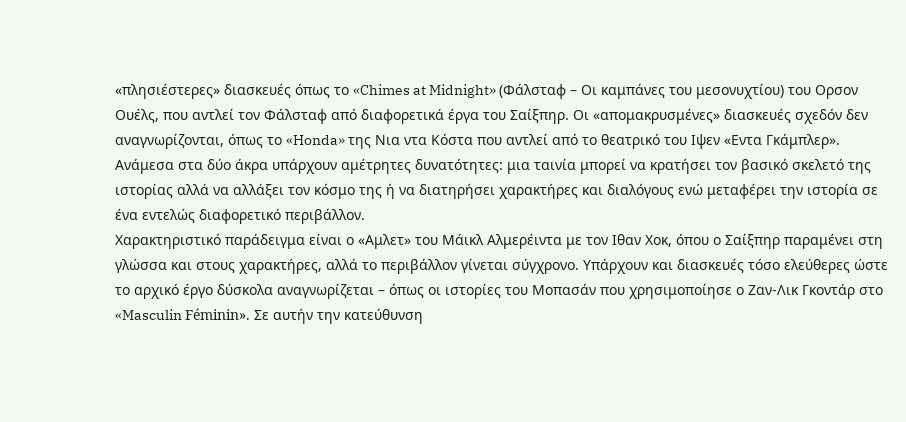«πλησιέστερες» διασκευές όπως το «Chimes at Midnight» (Φάλσταφ – Οι καμπάνες του μεσονυχτίου) του Ορσον Ουέλς, που αντλεί τον Φάλσταφ από διαφορετικά έργα του Σαίξπηρ. Οι «απομακρυσμένες» διασκευές σχεδόν δεν αναγνωρίζονται, όπως το «Honda» της Νια ντα Κόστα που αντλεί από το θεατρικό του Ιψεν «Εντα Γκάμπλερ». Ανάμεσα στα δύο άκρα υπάρχουν αμέτρητες δυνατότητες: μια ταινία μπορεί να κρατήσει τον βασικό σκελετό της ιστορίας αλλά να αλλάξει τον κόσμο της ή να διατηρήσει χαρακτήρες και διαλόγους ενώ μεταφέρει την ιστορία σε ένα εντελώς διαφορετικό περιβάλλον.
Χαρακτηριστικό παράδειγμα είναι ο «Αμλετ» του Μάικλ Αλμερέιντα με τον Ιθαν Χοκ, όπου ο Σαίξπηρ παραμένει στη γλώσσα και στους χαρακτήρες, αλλά το περιβάλλον γίνεται σύγχρονο. Υπάρχουν και διασκευές τόσο ελεύθερες ώστε το αρχικό έργο δύσκολα αναγνωρίζεται – όπως οι ιστορίες του Μοπασάν που χρησιμοποίησε ο Ζαν-Λικ Γκοντάρ στο «Masculin Féminin». Σε αυτήν την κατεύθυνση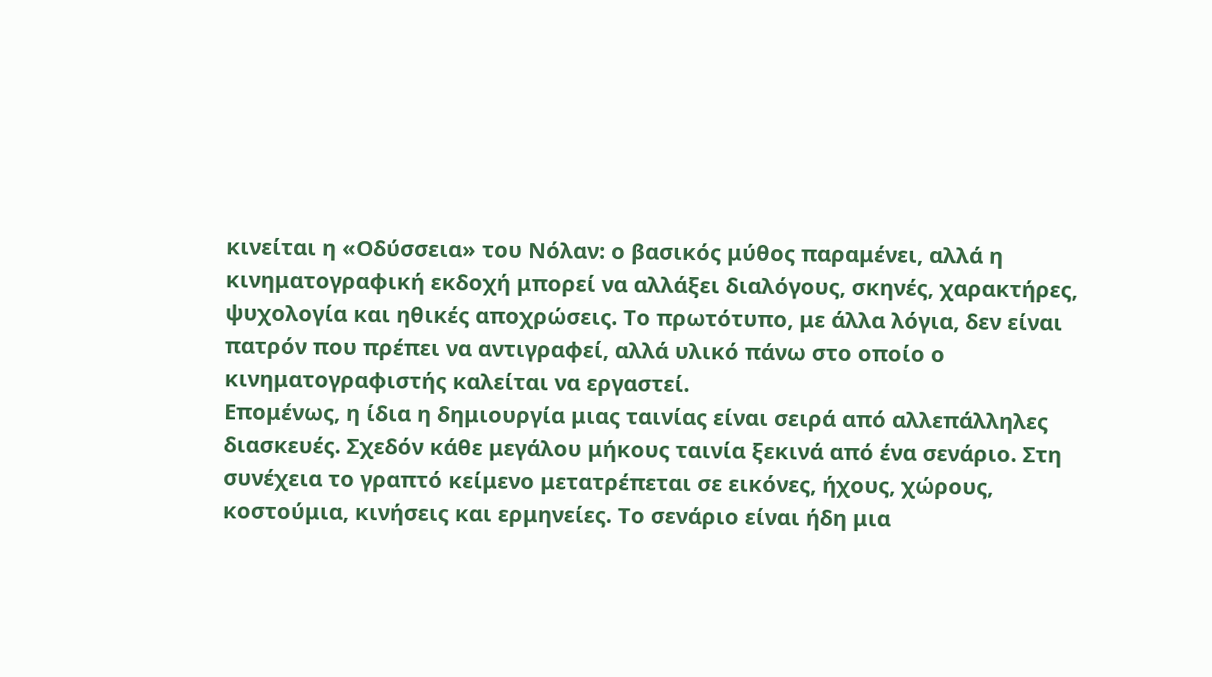κινείται η «Οδύσσεια» του Νόλαν: ο βασικός μύθος παραμένει, αλλά η κινηματογραφική εκδοχή μπορεί να αλλάξει διαλόγους, σκηνές, χαρακτήρες, ψυχολογία και ηθικές αποχρώσεις. Το πρωτότυπο, με άλλα λόγια, δεν είναι πατρόν που πρέπει να αντιγραφεί, αλλά υλικό πάνω στο οποίο ο κινηματογραφιστής καλείται να εργαστεί.
Επομένως, η ίδια η δημιουργία μιας ταινίας είναι σειρά από αλλεπάλληλες διασκευές. Σχεδόν κάθε μεγάλου μήκους ταινία ξεκινά από ένα σενάριο. Στη συνέχεια το γραπτό κείμενο μετατρέπεται σε εικόνες, ήχους, χώρους, κοστούμια, κινήσεις και ερμηνείες. Το σενάριο είναι ήδη μια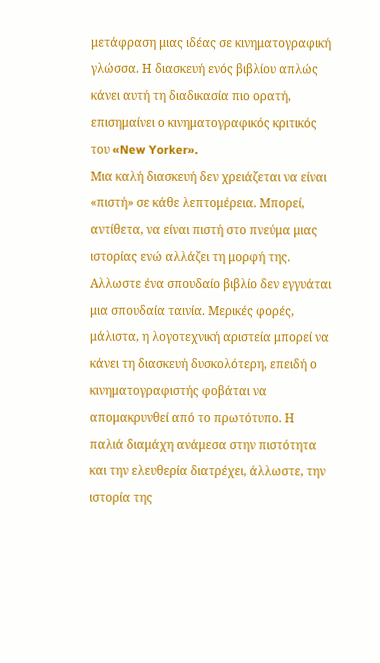μετάφραση μιας ιδέας σε κινηματογραφική γλώσσα. Η διασκευή ενός βιβλίου απλώς κάνει αυτή τη διαδικασία πιο ορατή, επισημαίνει ο κινηματογραφικός κριτικός του «New Yorker».
Μια καλή διασκευή δεν χρειάζεται να είναι «πιστή» σε κάθε λεπτομέρεια. Μπορεί, αντίθετα, να είναι πιστή στο πνεύμα μιας ιστορίας ενώ αλλάζει τη μορφή της. Αλλωστε ένα σπουδαίο βιβλίο δεν εγγυάται μια σπουδαία ταινία. Μερικές φορές, μάλιστα, η λογοτεχνική αριστεία μπορεί να κάνει τη διασκευή δυσκολότερη, επειδή ο κινηματογραφιστής φοβάται να απομακρυνθεί από το πρωτότυπο. Η παλιά διαμάχη ανάμεσα στην πιστότητα και την ελευθερία διατρέχει, άλλωστε, την ιστορία της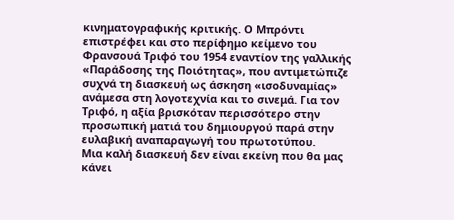κινηματογραφικής κριτικής. Ο Μπρόντι επιστρέφει και στο περίφημο κείμενο του Φρανσουά Τριφό του 1954 εναντίον της γαλλικής «Παράδοσης της Ποιότητας», που αντιμετώπιζε συχνά τη διασκευή ως άσκηση «ισοδυναμίας» ανάμεσα στη λογοτεχνία και το σινεμά. Για τον Τριφό, η αξία βρισκόταν περισσότερο στην προσωπική ματιά του δημιουργού παρά στην ευλαβική αναπαραγωγή του πρωτοτύπου.
Μια καλή διασκευή δεν είναι εκείνη που θα μας κάνει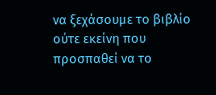να ξεχάσουμε το βιβλίο ούτε εκείνη που προσπαθεί να το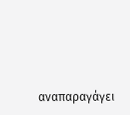αναπαραγάγει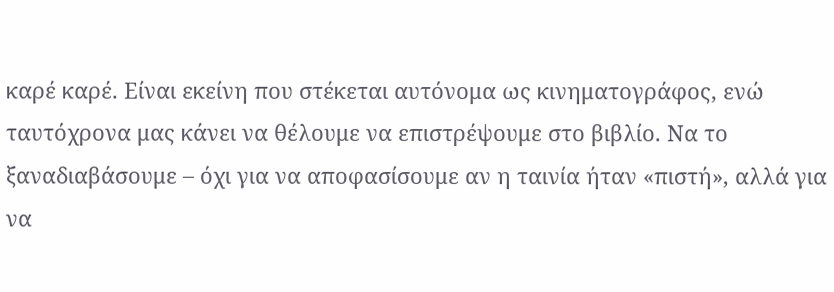καρέ καρέ. Είναι εκείνη που στέκεται αυτόνομα ως κινηματογράφος, ενώ ταυτόχρονα μας κάνει να θέλουμε να επιστρέψουμε στο βιβλίο. Να το ξαναδιαβάσουμε – όχι για να αποφασίσουμε αν η ταινία ήταν «πιστή», αλλά για να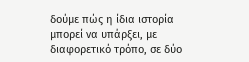δούμε πώς η ίδια ιστορία μπορεί να υπάρξει, με διαφορετικό τρόπο, σε δύο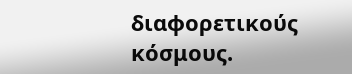διαφορετικούς κόσμους.